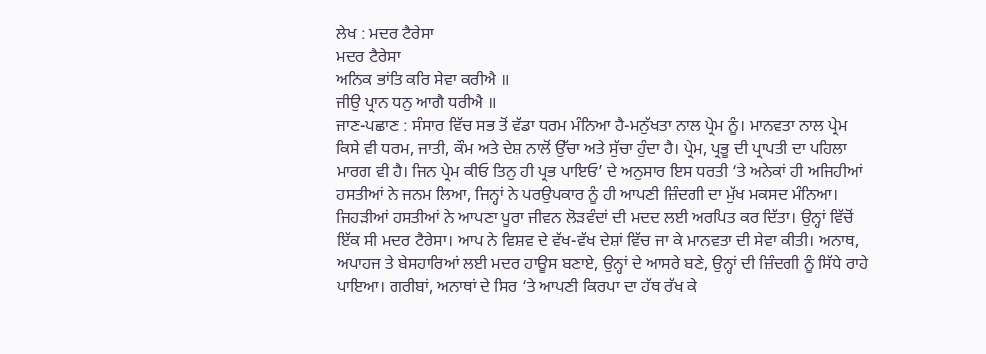ਲੇਖ : ਮਦਰ ਟੈਰੇਸਾ
ਮਦਰ ਟੈਰੇਸਾ
ਅਨਿਕ ਭਾਂਤਿ ਕਰਿ ਸੇਵਾ ਕਰੀਐ ॥
ਜੀਉ ਪ੍ਰਾਨ ਧਨੁ ਆਗੈ ਧਰੀਐ ॥
ਜਾਣ-ਪਛਾਣ : ਸੰਸਾਰ ਵਿੱਚ ਸਭ ਤੋਂ ਵੱਡਾ ਧਰਮ ਮੰਨਿਆ ਹੈ-ਮਨੁੱਖਤਾ ਨਾਲ ਪ੍ਰੇਮ ਨੂੰ। ਮਾਨਵਤਾ ਨਾਲ ਪ੍ਰੇਮ ਕਿਸੇ ਵੀ ਧਰਮ, ਜਾਤੀ, ਕੌਮ ਅਤੇ ਦੇਸ਼ ਨਾਲੋਂ ਉੱਚਾ ਅਤੇ ਸੁੱਚਾ ਹੁੰਦਾ ਹੈ। ਪ੍ਰੇਮ, ਪ੍ਰਭੂ ਦੀ ਪ੍ਰਾਪਤੀ ਦਾ ਪਹਿਲਾ ਮਾਰਗ ਵੀ ਹੈ। ਜਿਨ ਪ੍ਰੇਮ ਕੀਓ ਤਿਨੁ ਹੀ ਪ੍ਰਭ ਪਾਇਓ’ ਦੇ ਅਨੁਸਾਰ ਇਸ ਧਰਤੀ ‘ਤੇ ਅਨੇਕਾਂ ਹੀ ਅਜਿਹੀਆਂ ਹਸਤੀਆਂ ਨੇ ਜਨਮ ਲਿਆ, ਜਿਨ੍ਹਾਂ ਨੇ ਪਰਉਪਕਾਰ ਨੂੰ ਹੀ ਆਪਣੀ ਜ਼ਿੰਦਗੀ ਦਾ ਮੁੱਖ ਮਕਸਦ ਮੰਨਿਆ। ਜਿਹੜੀਆਂ ਹਸਤੀਆਂ ਨੇ ਆਪਣਾ ਪੂਰਾ ਜੀਵਨ ਲੋੜਵੰਦਾਂ ਦੀ ਮਦਦ ਲਈ ਅਰਪਿਤ ਕਰ ਦਿੱਤਾ। ਉਨ੍ਹਾਂ ਵਿੱਚੋਂ ਇੱਕ ਸੀ ਮਦਰ ਟੈਰੇਸਾ। ਆਪ ਨੇ ਵਿਸ਼ਵ ਦੇ ਵੱਖ-ਵੱਖ ਦੇਸ਼ਾਂ ਵਿੱਚ ਜਾ ਕੇ ਮਾਨਵਤਾ ਦੀ ਸੇਵਾ ਕੀਤੀ। ਅਨਾਥ, ਅਪਾਹਜ ਤੇ ਬੇਸਹਾਰਿਆਂ ਲਈ ਮਦਰ ਹਾਊਸ ਬਣਾਏ, ਉਨ੍ਹਾਂ ਦੇ ਆਸਰੇ ਬਣੇ, ਉਨ੍ਹਾਂ ਦੀ ਜ਼ਿੰਦਗੀ ਨੂੰ ਸਿੱਧੇ ਰਾਹੇ ਪਾਇਆ। ਗਰੀਬਾਂ, ਅਨਾਥਾਂ ਦੇ ਸਿਰ ‘ਤੇ ਆਪਣੀ ਕਿਰਪਾ ਦਾ ਹੱਥ ਰੱਖ ਕੇ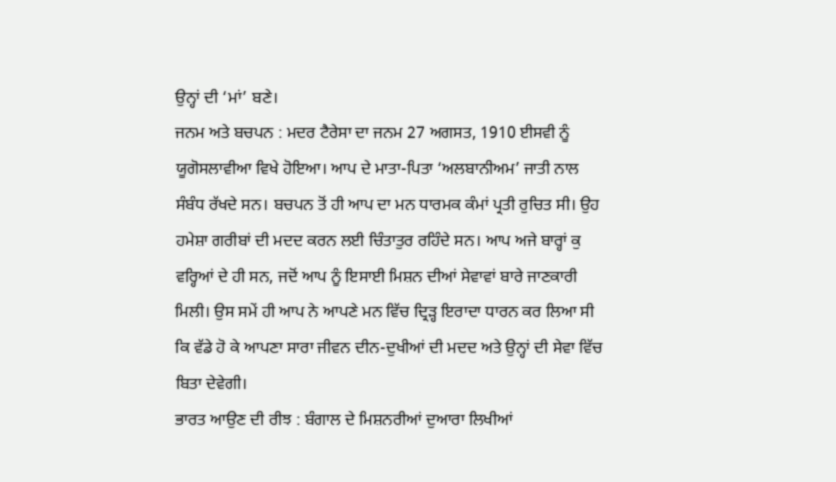ਉਨ੍ਹਾਂ ਦੀ ‘ਮਾਂ’ ਬਣੇ।
ਜਨਮ ਅਤੇ ਬਚਪਨ : ਮਦਰ ਟੈਰੇਸਾ ਦਾ ਜਨਮ 27 ਅਗਸਤ, 1910 ਈਸਵੀ ਨੂੰ ਯੂਗੋਸਲਾਵੀਆ ਵਿਖੇ ਹੋਇਆ। ਆਪ ਦੇ ਮਾਤਾ-ਪਿਤਾ ‘ਅਲਬਾਨੀਅਮ’ ਜਾਤੀ ਨਾਲ ਸੰਬੰਧ ਰੱਖਦੇ ਸਨ। ਬਚਪਨ ਤੋਂ ਹੀ ਆਪ ਦਾ ਮਨ ਧਾਰਮਕ ਕੰਮਾਂ ਪ੍ਰਤੀ ਰੁਚਿਤ ਸੀ। ਉਹ ਹਮੇਸ਼ਾ ਗਰੀਬਾਂ ਦੀ ਮਦਦ ਕਰਨ ਲਈ ਚਿੰਤਾਤੁਰ ਰਹਿੰਦੇ ਸਨ। ਆਪ ਅਜੇ ਬਾਰ੍ਹਾਂ ਕੁ ਵਰ੍ਹਿਆਂ ਦੇ ਹੀ ਸਨ, ਜਦੋਂ ਆਪ ਨੂੰ ਇਸਾਈ ਮਿਸ਼ਨ ਦੀਆਂ ਸੇਵਾਵਾਂ ਬਾਰੇ ਜਾਣਕਾਰੀ ਮਿਲੀ। ਉਸ ਸਮੇਂ ਹੀ ਆਪ ਨੇ ਆਪਣੇ ਮਨ ਵਿੱਚ ਦ੍ਰਿੜ੍ਹ ਇਰਾਦਾ ਧਾਰਨ ਕਰ ਲਿਆ ਸੀ ਕਿ ਵੱਡੇ ਹੋ ਕੇ ਆਪਣਾ ਸਾਰਾ ਜੀਵਨ ਦੀਨ-ਦੁਖੀਆਂ ਦੀ ਮਦਦ ਅਤੇ ਉਨ੍ਹਾਂ ਦੀ ਸੇਵਾ ਵਿੱਚ ਬਿਤਾ ਦੇਵੇਗੀ।
ਭਾਰਤ ਆਉਣ ਦੀ ਰੀਝ : ਬੰਗਾਲ ਦੇ ਮਿਸ਼ਨਰੀਆਂ ਦੁਆਰਾ ਲਿਖੀਆਂ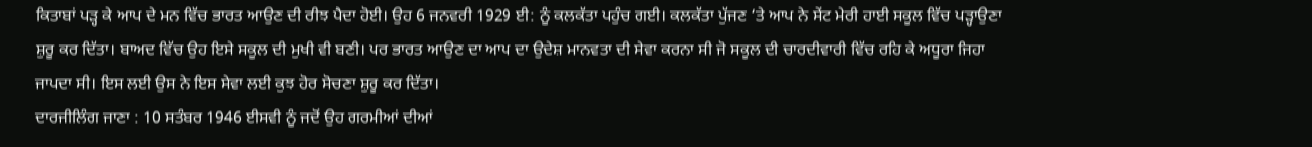ਕਿਤਾਬਾਂ ਪੜ੍ਹ ਕੇ ਆਪ ਦੇ ਮਨ ਵਿੱਚ ਭਾਰਤ ਆਉਣ ਦੀ ਰੀਝ ਪੈਦਾ ਹੋਈ। ਉਹ 6 ਜਨਵਰੀ 1929 ਈ: ਨੂੰ ਕਲਕੱਤਾ ਪਹੁੰਚ ਗਈ। ਕਲਕੱਤਾ ਪੁੱਜਣ ‘ਤੇ ਆਪ ਨੇ ਸੇਂਟ ਮੇਰੀ ਹਾਈ ਸਕੂਲ ਵਿੱਚ ਪੜ੍ਹਾਉਣਾ ਸ਼ੁਰੂ ਕਰ ਦਿੱਤਾ। ਬਾਅਦ ਵਿੱਚ ਉਹ ਇਸੇ ਸਕੂਲ ਦੀ ਮੁਖੀ ਵੀ ਬਣੀ। ਪਰ ਭਾਰਤ ਆਉਣ ਦਾ ਆਪ ਦਾ ਉਦੇਸ਼ ਮਾਨਵਤਾ ਦੀ ਸੇਵਾ ਕਰਨਾ ਸੀ ਜੋ ਸਕੂਲ ਦੀ ਚਾਰਦੀਵਾਰੀ ਵਿੱਚ ਰਹਿ ਕੇ ਅਧੂਰਾ ਜਿਹਾ ਜਾਪਦਾ ਸੀ। ਇਸ ਲਈ ਉਸ ਨੇ ਇਸ ਸੇਵਾ ਲਈ ਕੁਝ ਹੋਰ ਸੋਚਣਾ ਸ਼ੁਰੂ ਕਰ ਦਿੱਤਾ।
ਦਾਰਜੀਲਿੰਗ ਜਾਣਾ : 10 ਸਤੰਬਰ 1946 ਈਸਵੀ ਨੂੰ ਜਦੋਂ ਉਹ ਗਰਮੀਆਂ ਦੀਆਂ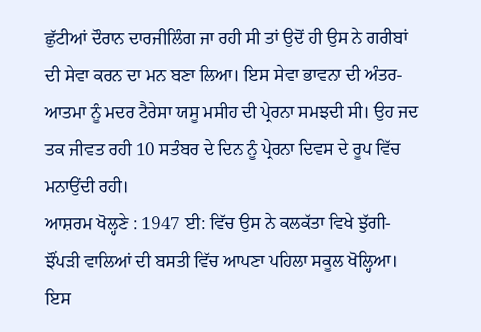ਛੁੱਟੀਆਂ ਦੌਰਾਨ ਦਾਰਜੀਲਿੰਗ ਜਾ ਰਹੀ ਸੀ ਤਾਂ ਉਦੋਂ ਹੀ ਉਸ ਨੇ ਗਰੀਬਾਂ ਦੀ ਸੇਵਾ ਕਰਨ ਦਾ ਮਨ ਬਣਾ ਲਿਆ। ਇਸ ਸੇਵਾ ਭਾਵਨਾ ਦੀ ਅੰਤਰ-ਆਤਮਾ ਨੂੰ ਮਦਰ ਟੈਰੇਸਾ ਯਸੂ ਮਸੀਹ ਦੀ ਪ੍ਰੇਰਨਾ ਸਮਝਦੀ ਸੀ। ਉਹ ਜਦ ਤਕ ਜੀਵਤ ਰਹੀ 10 ਸਤੰਬਰ ਦੇ ਦਿਨ ਨੂੰ ਪ੍ਰੇਰਨਾ ਦਿਵਸ ਦੇ ਰੂਪ ਵਿੱਚ ਮਨਾਉਂਦੀ ਰਹੀ।
ਆਸ਼ਰਮ ਖੋਲ੍ਹਣੇ : 1947 ਈ: ਵਿੱਚ ਉਸ ਨੇ ਕਲਕੱਤਾ ਵਿਖੇ ਝੁੱਗੀ-ਝੌਂਪੜੀ ਵਾਲਿਆਂ ਦੀ ਬਸਤੀ ਵਿੱਚ ਆਪਣਾ ਪਹਿਲਾ ਸਕੂਲ ਖੋਲ੍ਹਿਆ। ਇਸ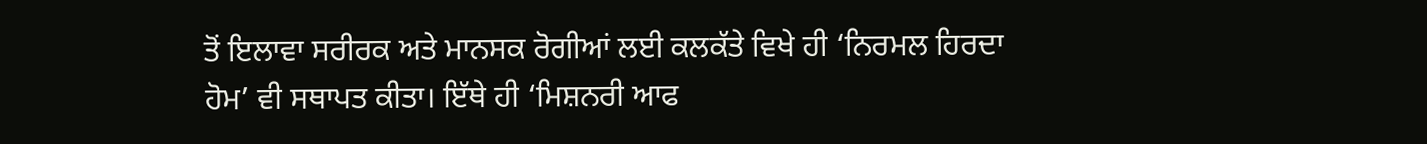ਤੋਂ ਇਲਾਵਾ ਸਰੀਰਕ ਅਤੇ ਮਾਨਸਕ ਰੋਗੀਆਂ ਲਈ ਕਲਕੱਤੇ ਵਿਖੇ ਹੀ ‘ਨਿਰਮਲ ਹਿਰਦਾ ਹੋਮ’ ਵੀ ਸਥਾਪਤ ਕੀਤਾ। ਇੱਥੇ ਹੀ ‘ਮਿਸ਼ਨਰੀ ਆਫ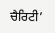ਚੈਰਿਟੀ’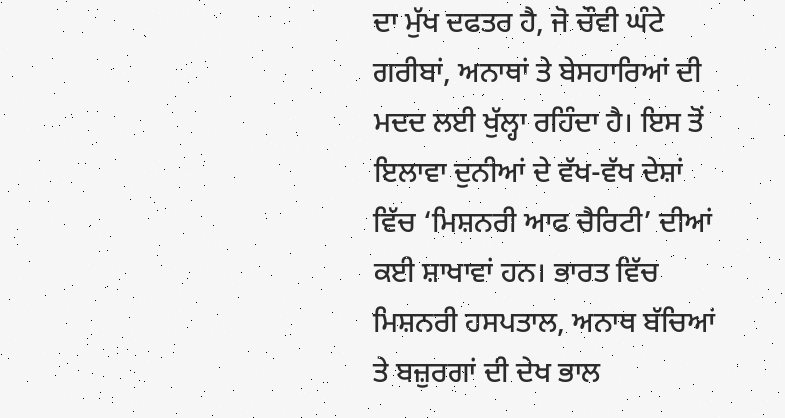ਦਾ ਮੁੱਖ ਦਫਤਰ ਹੈ, ਜੋ ਚੌਵੀ ਘੰਟੇ ਗਰੀਬਾਂ, ਅਨਾਥਾਂ ਤੇ ਬੇਸਹਾਰਿਆਂ ਦੀ ਮਦਦ ਲਈ ਖੁੱਲ੍ਹਾ ਰਹਿੰਦਾ ਹੈ। ਇਸ ਤੋਂ ਇਲਾਵਾ ਦੁਨੀਆਂ ਦੇ ਵੱਖ-ਵੱਖ ਦੇਸ਼ਾਂ ਵਿੱਚ ‘ਮਿਸ਼ਨਰੀ ਆਫ ਚੈਰਿਟੀ’ ਦੀਆਂ ਕਈ ਸ਼ਾਖਾਵਾਂ ਹਨ। ਭਾਰਤ ਵਿੱਚ ਮਿਸ਼ਨਰੀ ਹਸਪਤਾਲ, ਅਨਾਥ ਬੱਚਿਆਂ ਤੇ ਬਜ਼ੁਰਗਾਂ ਦੀ ਦੇਖ ਭਾਲ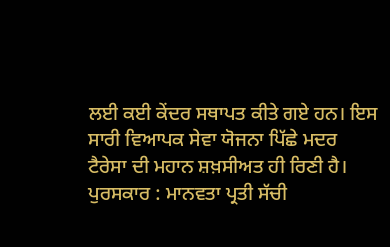ਲਈ ਕਈ ਕੇਂਦਰ ਸਥਾਪਤ ਕੀਤੇ ਗਏ ਹਨ। ਇਸ ਸਾਰੀ ਵਿਆਪਕ ਸੇਵਾ ਯੋਜਨਾ ਪਿੱਛੇ ਮਦਰ ਟੈਰੇਸਾ ਦੀ ਮਹਾਨ ਸ਼ਖ਼ਸੀਅਤ ਹੀ ਰਿਣੀ ਹੈ।
ਪੁਰਸਕਾਰ : ਮਾਨਵਤਾ ਪ੍ਰਤੀ ਸੱਚੀ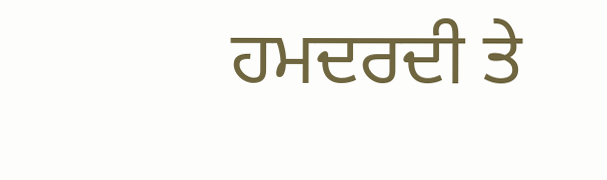ਹਮਦਰਦੀ ਤੇ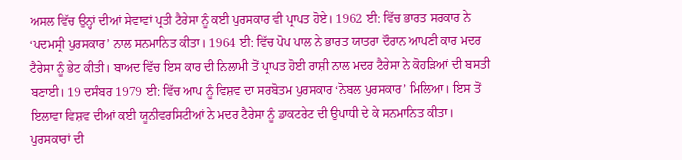ਅਸਲ ਵਿੱਚ ਉਨ੍ਹਾਂ ਦੀਆਂ ਸੇਵਾਵਾਂ ਪ੍ਰਤੀ ਟੈਰੇਸਾ ਨੂੰ ਕਈ ਪੁਰਸਕਾਰ ਵੀ ਪ੍ਰਾਪਤ ਹੋਏ। 1962 ਈ: ਵਿੱਚ ਭਾਰਤ ਸਰਕਾਰ ਨੇ ‘ਪਦਮਸ੍ਰੀ ਪੁਰਸਕਾਰ’ ਨਾਲ ਸਨਮਾਨਿਤ ਕੀਤਾ। 1964 ਈ: ਵਿੱਚ ਪੋਪ ਪਾਲ ਨੇ ਭਾਰਤ ਯਾਤਰਾ ਦੌਰਾਨ ਆਪਣੀ ਕਾਰ ਮਦਰ ਟੈਰੇਸਾ ਨੂੰ ਭੇਟ ਕੀਤੀ। ਬਾਅਦ ਵਿੱਚ ਇਸ ਕਾਰ ਦੀ ਨਿਲਾਮੀ ਤੋਂ ਪ੍ਰਾਪਤ ਹੋਈ ਰਾਸ਼ੀ ਨਾਲ ਮਦਰ ਟੈਰੇਸਾ ਨੇ ਕੋਹੜਿਆਂ ਦੀ ਬਸਤੀ ਬਣਾਈ। 19 ਦਸੰਬਰ 1979 ਈ: ਵਿੱਚ ਆਪ ਨੂੰ ਵਿਸ਼ਵ ਦਾ ਸਰਬੋਤਮ ਪੁਰਸਕਾਰ ‘ਨੋਬਲ ਪੁਰਸਕਾਰ’ ਮਿਲਿਆ। ਇਸ ਤੋਂ ਇਲਾਵਾ ਵਿਸ਼ਵ ਦੀਆਂ ਕਈ ਯੂਨੀਵਰਸਿਟੀਆਂ ਨੇ ਮਦਰ ਟੈਰੇਸਾ ਨੂੰ ਡਾਕਟਰੇਟ ਦੀ ਉਪਾਧੀ ਦੇ ਕੇ ਸਨਮਾਨਿਤ ਕੀਤਾ। ਪੁਰਸਕਾਰਾਂ ਦੀ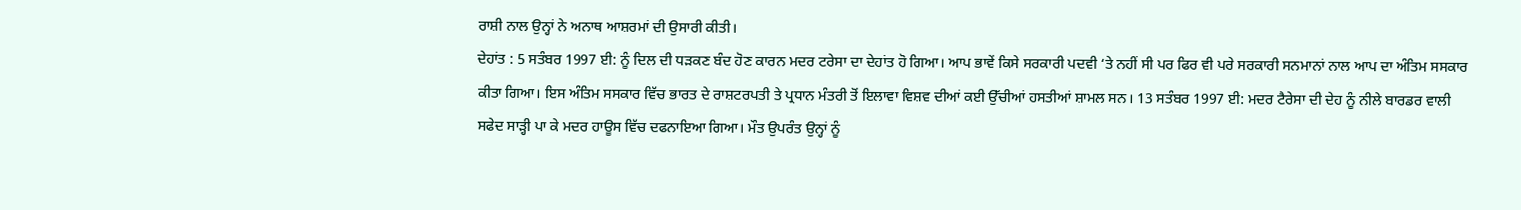ਰਾਸ਼ੀ ਨਾਲ ਉਨ੍ਹਾਂ ਨੇ ਅਨਾਥ ਆਸ਼ਰਮਾਂ ਦੀ ਉਸਾਰੀ ਕੀਤੀ।
ਦੇਹਾਂਤ : 5 ਸਤੰਬਰ 1997 ਈ: ਨੂੰ ਦਿਲ ਦੀ ਧੜਕਣ ਬੰਦ ਹੋਣ ਕਾਰਨ ਮਦਰ ਟਰੇਸਾ ਦਾ ਦੇਹਾਂਤ ਹੋ ਗਿਆ। ਆਪ ਭਾਵੇਂ ਕਿਸੇ ਸਰਕਾਰੀ ਪਦਵੀ ‘ਤੇ ਨਹੀਂ ਸੀ ਪਰ ਫਿਰ ਵੀ ਪਰੇ ਸਰਕਾਰੀ ਸਨਮਾਨਾਂ ਨਾਲ ਆਪ ਦਾ ਅੰਤਿਮ ਸਸਕਾਰ ਕੀਤਾ ਗਿਆ। ਇਸ ਅੰਤਿਮ ਸਸਕਾਰ ਵਿੱਚ ਭਾਰਤ ਦੇ ਰਾਸ਼ਟਰਪਤੀ ਤੇ ਪ੍ਰਧਾਨ ਮੰਤਰੀ ਤੋਂ ਇਲਾਵਾ ਵਿਸ਼ਵ ਦੀਆਂ ਕਈ ਉੱਚੀਆਂ ਹਸਤੀਆਂ ਸ਼ਾਮਲ ਸਨ। 13 ਸਤੰਬਰ 1997 ਈ: ਮਦਰ ਟੈਰੇਸਾ ਦੀ ਦੇਹ ਨੂੰ ਨੀਲੇ ਬਾਰਡਰ ਵਾਲੀ ਸਫੇਦ ਸਾੜ੍ਹੀ ਪਾ ਕੇ ਮਦਰ ਹਾਊਸ ਵਿੱਚ ਦਫਨਾਇਆ ਗਿਆ। ਮੌਤ ਉਪਰੰਤ ਉਨ੍ਹਾਂ ਨੂੰ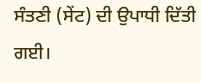ਸੰਤਣੀ (ਸੇਂਟ) ਦੀ ਉਪਾਧੀ ਦਿੱਤੀ ਗਈ।